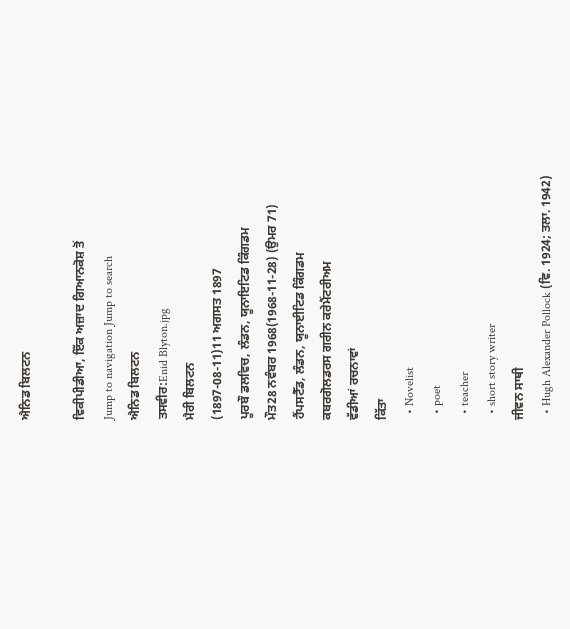ਐਨਿਡ ਬਿਲਟਨ

ਵਿਕੀਪੀਡੀਆ, ਇੱਕ ਅਜ਼ਾਦ ਗਿਆਨਕੋਸ਼ ਤੋਂ
Jump to navigation Jump to search
ਐਨਿਡ ਬਿਲਟਨ
ਤਸਵੀਰ:Enid Blyton.jpg
ਮੈਰੀ ਬਿਲਟਨ
(1897-08-11)11 ਅਗਸਤ 1897
ਪੂਰਬੌ ਡਲਵਿਚ, ਲੰਡਨ, ਯੂਨਾਇਟਿਡ ਕਿੰਗਡਮ
ਮੌਤ28 ਨਵੰਬਰ 1968(1968-11-28) (ਉਮਰ 71)
ਹੈਂਪਸਟੈੱਡ, ਲੰਡਨ, ਯੂਨਾਈਟਿਡ ਕਿੰਗਡਮ
ਕਬਰਗੋਲਡਰਸ ਗਰੀਨ ਕਰੇਮੈਂਟਰੀਅਮ
ਵੱਡੀਆਂ ਰਚਨਾਵਾਂ
ਕਿੱਤਾ
  • Novelist
  • poet
  • teacher
  • short story writer
ਜੀਵਨ ਸਾਥੀ
  • Hugh Alexander Pollock (ਵਿ. 1924; ਤਲਾ. 1942)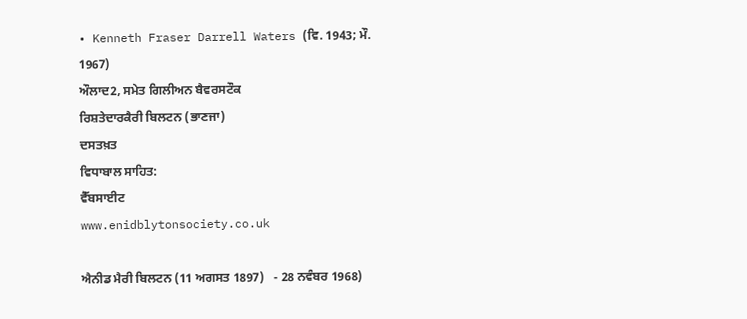• Kenneth Fraser Darrell Waters (ਵਿ. 1943; ਮੌ. 1967)
ਔਲਾਦ2, ਸਮੇਤ ਗਿਲੀਅਨ ਬੈਵਰਸਟੌਕ
ਰਿਸ਼ਤੇਦਾਰਕੈਰੀ ਬਿਲਟਨ (ਭਾਣਜਾ)
ਦਸਤਖ਼ਤ
ਵਿਧਾਬਾਲ ਸਾਹਿਤ:
ਵੈੱਬਸਾਈਟ
www.enidblytonsociety.co.uk

ਐਨੀਡ ਮੈਰੀ ਬਿਲਟਨ (11 ਅਗਸਤ 1897)   - 28 ਨਵੰਬਰ 1968)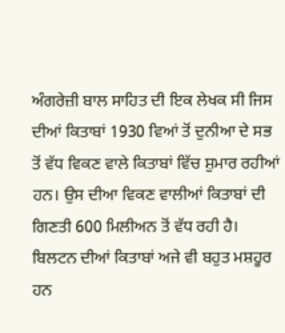ਅੰਗਰੇਜ਼ੀ ਬਾਲ ਸਾਹਿਤ ਦੀ ਇਕ ਲੇਖਕ ਸੀ ਜਿਸ ਦੀਆਂ ਕਿਤਾਬਾਂ 1930 ਵਿਆਂ ਤੋਂ ਦੁਨੀਆ ਦੇ ਸਭ ਤੋਂ ਵੱਧ ਵਿਕਣ ਵਾਲੇ ਕਿਤਾਬਾਂ ਵਿੱਚ ਸ਼ੁਮਾਰ ਰਹੀਆਂ ਹਨ। ਉਸ ਦੀਆ ਵਿਕਣ ਵਾਲੀਆਂ ਕਿਤਾਬਾਂ ਦੀ ਗਿਣਤੀ 600 ਮਿਲੀਅਨ ਤੋਂ ਵੱਧ ਰਹੀ ਹੈ। ਬਿਲਟਨ ਦੀਆਂ ਕਿਤਾਬਾਂ ਅਜੇ ਵੀ ਬਹੁਤ ਮਸ਼ਹੂਰ ਹਨ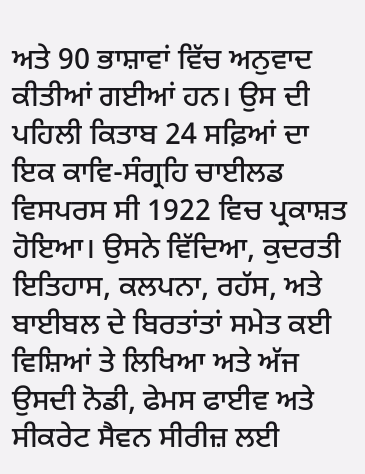ਅਤੇ 90 ਭਾਸ਼ਾਵਾਂ ਵਿੱਚ ਅਨੁਵਾਦ ਕੀਤੀਆਂ ਗਈਆਂ ਹਨ। ਉਸ ਦੀ ਪਹਿਲੀ ਕਿਤਾਬ 24 ਸਫ਼ਿਆਂ ਦਾ ਇਕ ਕਾਵਿ-ਸੰਗ੍ਰਹਿ ਚਾਈਲਡ ਵਿਸਪਰਸ ਸੀ 1922 ਵਿਚ ਪ੍ਰਕਾਸ਼ਤ ਹੋਇਆ। ਉਸਨੇ ਵਿੱਦਿਆ, ਕੁਦਰਤੀ ਇਤਿਹਾਸ, ਕਲਪਨਾ, ਰਹੱਸ, ਅਤੇ ਬਾਈਬਲ ਦੇ ਬਿਰਤਾਂਤਾਂ ਸਮੇਤ ਕਈ ਵਿਸ਼ਿਆਂ ਤੇ ਲਿਖਿਆ ਅਤੇ ਅੱਜ ਉਸਦੀ ਨੋਡੀ, ਫੇਮਸ ਫਾਈਵ ਅਤੇ ਸੀਕਰੇਟ ਸੈਵਨ ਸੀਰੀਜ਼ ਲਈ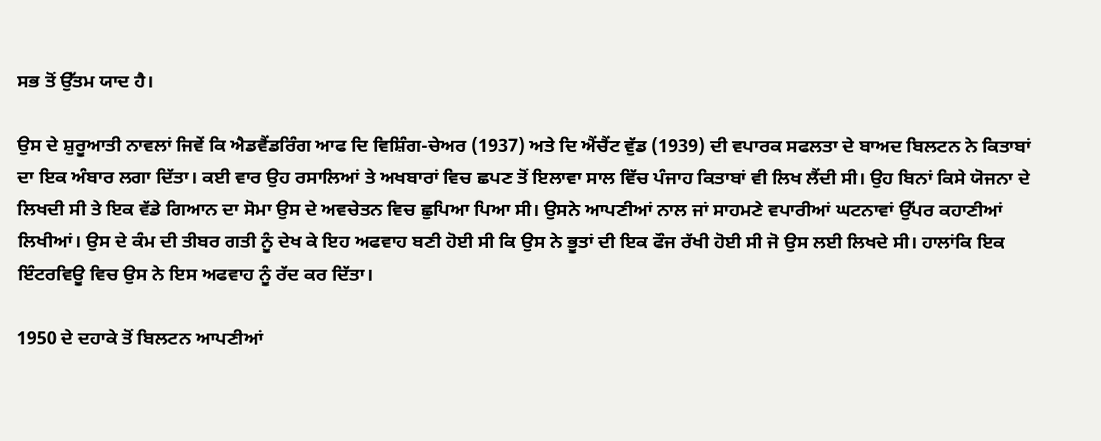ਸਭ ਤੋਂ ਉੱਤਮ ਯਾਦ ਹੈ।

ਉਸ ਦੇ ਸ਼ੁਰੂਆਤੀ ਨਾਵਲਾਂ ਜਿਵੇਂ ਕਿ ਐਡਵੈਂਡਰਿੰਗ ਆਫ ਦਿ ਵਿਸ਼ਿੰਗ-ਚੇਅਰ (1937) ਅਤੇ ਦਿ ਐਂਚੈਂਟ ਵੁੱਡ (1939) ਦੀ ਵਪਾਰਕ ਸਫਲਤਾ ਦੇ ਬਾਅਦ ਬਿਲਟਨ ਨੇ ਕਿਤਾਬਾਂ ਦਾ ਇਕ ਅੰਬਾਰ ਲਗਾ ਦਿੱਤਾ। ਕਈ ਵਾਰ ਉਹ ਰਸਾਲਿਆਂ ਤੇ ਅਖਬਾਰਾਂ ਵਿਚ ਛਪਣ ਤੋਂ ਇਲਾਵਾ ਸਾਲ ਵਿੱਚ ਪੰਜਾਹ ਕਿਤਾਬਾਂ ਵੀ ਲਿਖ ਲੈਂਦੀ ਸੀ। ਉਹ ਬਿਨਾਂ ਕਿਸੇ ਯੋਜਨਾ ਦੇ ਲਿਖਦੀ ਸੀ ਤੇ ਇਕ ਵੱਡੇ ਗਿਆਨ ਦਾ ਸੋਮਾ ਉਸ ਦੇ ਅਵਚੇਤਨ ਵਿਚ ਛੁਪਿਆ ਪਿਆ ਸੀ। ਉਸਨੇ ਆਪਣੀਆਂ ਨਾਲ ਜਾਂ ਸਾਹਮਣੇ ਵਪਾਰੀਆਂ ਘਟਨਾਵਾਂ ਉੱਪਰ ਕਹਾਣੀਆਂ ਲਿਖੀਆਂ। ਉਸ ਦੇ ਕੰਮ ਦੀ ਤੀਬਰ ਗਤੀ ਨੂੰ ਦੇਖ ਕੇ ਇਹ ਅਫਵਾਹ ਬਣੀ ਹੋਈ ਸੀ ਕਿ ਉਸ ਨੇ ਭੂਤਾਂ ਦੀ ਇਕ ਫੌਜ ਰੱਖੀ ਹੋਈ ਸੀ ਜੋ ਉਸ ਲਈ ਲਿਖਦੇ ਸੀ। ਹਾਲਾਂਕਿ ਇਕ ਇੰਟਰਵਿਊ ਵਿਚ ਉਸ ਨੇ ਇਸ ਅਫਵਾਹ ਨੂੰ ਰੱਦ ਕਰ ਦਿੱਤਾ।

1950 ਦੇ ਦਹਾਕੇ ਤੋਂ ਬਿਲਟਨ ਆਪਣੀਆਂ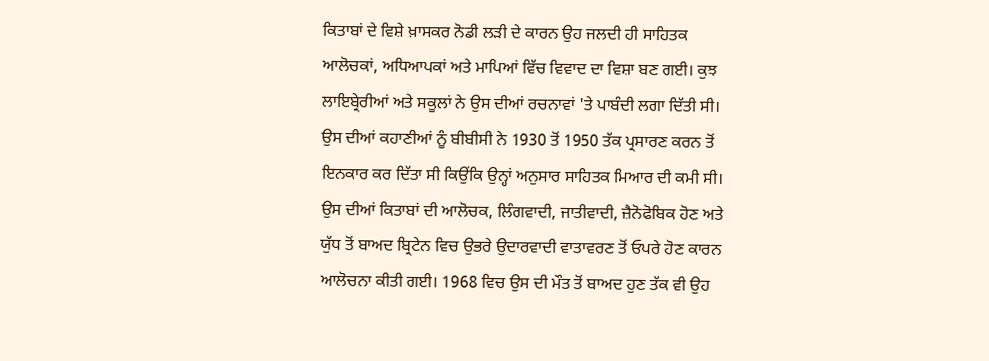ਕਿਤਾਬਾਂ ਦੇ ਵਿਸ਼ੇ ਖ਼ਾਸਕਰ ਨੋਡੀ ਲੜੀ ਦੇ ਕਾਰਨ ਉਹ ਜਲਦੀ ਹੀ ਸਾਹਿਤਕ ਆਲੋਚਕਾਂ, ਅਧਿਆਪਕਾਂ ਅਤੇ ਮਾਪਿਆਂ ਵਿੱਚ ਵਿਵਾਦ ਦਾ ਵਿਸ਼ਾ ਬਣ ਗਈ। ਕੁਝ ਲਾਇਬ੍ਰੇਰੀਆਂ ਅਤੇ ਸਕੂਲਾਂ ਨੇ ਉਸ ਦੀਆਂ ਰਚਨਾਵਾਂ 'ਤੇ ਪਾਬੰਦੀ ਲਗਾ ਦਿੱਤੀ ਸੀ। ਉਸ ਦੀਆਂ ਕਹਾਣੀਆਂ ਨੂੰ ਬੀਬੀਸੀ ਨੇ 1930 ਤੋਂ 1950 ਤੱਕ ਪ੍ਰਸਾਰਣ ਕਰਨ ਤੋਂ ਇਨਕਾਰ ਕਰ ਦਿੱਤਾ ਸੀ ਕਿਉਂਕਿ ਉਨ੍ਹਾਂ ਅਨੁਸਾਰ ਸਾਹਿਤਕ ਮਿਆਰ ਦੀ ਕਮੀ ਸੀ। ਉਸ ਦੀਆਂ ਕਿਤਾਬਾਂ ਦੀ ਆਲੋਚਕ, ਲਿੰਗਵਾਦੀ, ਜਾਤੀਵਾਦੀ, ਜ਼ੈਨੋਫੋਬਿਕ ਹੋਣ ਅਤੇ ਯੁੱਧ ਤੋਂ ਬਾਅਦ ਬ੍ਰਿਟੇਨ ਵਿਚ ਉਭਰੇ ਉਦਾਰਵਾਦੀ ਵਾਤਾਵਰਣ ਤੋਂ ਓਪਰੇ ਹੋਣ ਕਾਰਨ ਆਲੋਚਨਾ ਕੀਤੀ ਗਈ। 1968 ਵਿਚ ਉਸ ਦੀ ਮੌਤ ਤੋਂ ਬਾਅਦ ਹੁਣ ਤੱਕ ਵੀ ਉਹ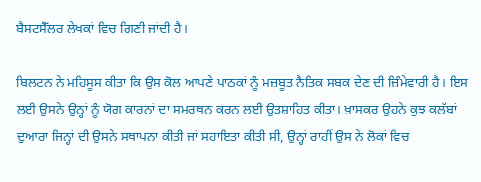ਬੈਸਟਸੈੱਲਰ ਲੇਖਕਾਂ ਵਿਚ ਗਿਣੀ ਜਾਂਦੀ ਹੈ।

ਬਿਲਟਨ ਨੇ ਮਹਿਸੂਸ ਕੀਤਾ ਕਿ ਉਸ ਕੋਲ ਆਪਣੇ ਪਾਠਕਾਂ ਨੂੰ ਮਜ਼ਬੂਤ ਨੈਤਿਕ ਸਬਕ ਦੇਣ ਦੀ ਜ਼ਿੰਮੇਵਾਰੀ ਹੈ। ਇਸ ਲਈ ਉਸਨੇ ਉਨ੍ਹਾਂ ਨੂੰ ਯੋਗ ਕਾਰਨਾਂ ਦਾ ਸਮਰਥਨ ਕਰਨ ਲਈ ਉਤਸ਼ਾਹਿਤ ਕੀਤਾ। ਖ਼ਾਸਕਰ ਉਹਨੇ ਕੁਝ ਕਲੱਬਾਂ ਦੁਆਰਾ ਜਿਨ੍ਹਾਂ ਦੀ ਉਸਨੇ ਸਥਾਪਨਾ ਕੀਤੀ ਜਾਂ ਸਹਾਇਤਾ ਕੀਤੀ ਸੀ, ਉਨ੍ਹਾਂ ਰਾਹੀਂ ਉਸ ਨੇ ਲੋਕਾਂ ਵਿਚ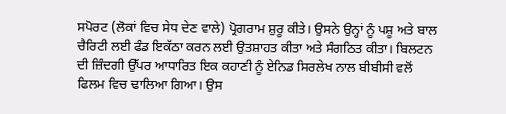ਸਪੋਰਟ (ਲੋਕਾਂ ਵਿਚ ਸੇਧ ਦੇਣ ਵਾਲੇ) ਪ੍ਰੋਗਰਾਮ ਸ਼ੁਰੂ ਕੀਤੇ। ਉਸਨੇ ਉਨ੍ਹਾਂ ਨੂੰ ਪਸ਼ੂ ਅਤੇ ਬਾਲ ਚੈਰਿਟੀ ਲਈ ਫੰਡ ਇਕੱਠਾ ਕਰਨ ਲਈ ਉਤਸ਼ਾਹਤ ਕੀਤਾ ਅਤੇ ਸੰਗਠਿਤ ਕੀਤਾ। ਬਿਲਟਨ ਦੀ ਜ਼ਿੰਦਗੀ ਉੱਪਰ ਆਧਾਰਿਤ ਇਕ ਕਹਾਣੀ ਨੂੰ ਏਨਿਡ ਸਿਰਲੇਖ ਨਾਲ ਬੀਬੀਸੀ ਵਲੋਂ ਫਿਲਮ ਵਿਚ ਢਾਲਿਆ ਗਿਆ। ਉਸ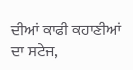ਦੀਆਂ ਕਾਫੀ ਕਹਾਣੀਆਂ ਦਾ ਸਟੇਜ,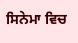ਸਿਨੇਮਾ ਵਿਚ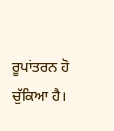ਰੂਪਾਂਤਰਨ ਹੋ ਚੁੱਕਿਆ ਹੈ।